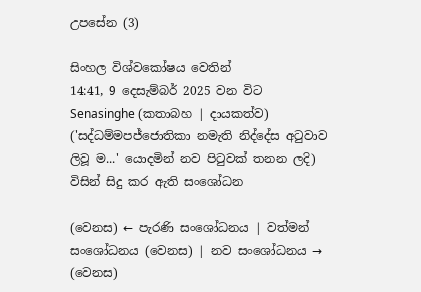උපසේන (3)

සිංහල විශ්වකෝෂය වෙතින්
14:41, 9 දෙසැම්බර් 2025 වන විට Senasinghe (කතාබහ | දායකත්ව) ('සද්ධම්මපජ්ජොතිකා නමැති නිද්දේස අටුවාව ලිවූ ම...' යොදමින් නව පිටුවක් තනන ලදි) විසින් සිදු කර ඇති සංශෝධන

(වෙනස) ← පැරණි සංශෝධනය | වත්මන් සංශෝධනය (වෙනස) | නව සංශෝධනය → (වෙනස)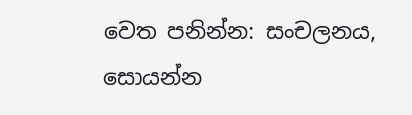වෙත පනින්න: සංචලනය, සොයන්න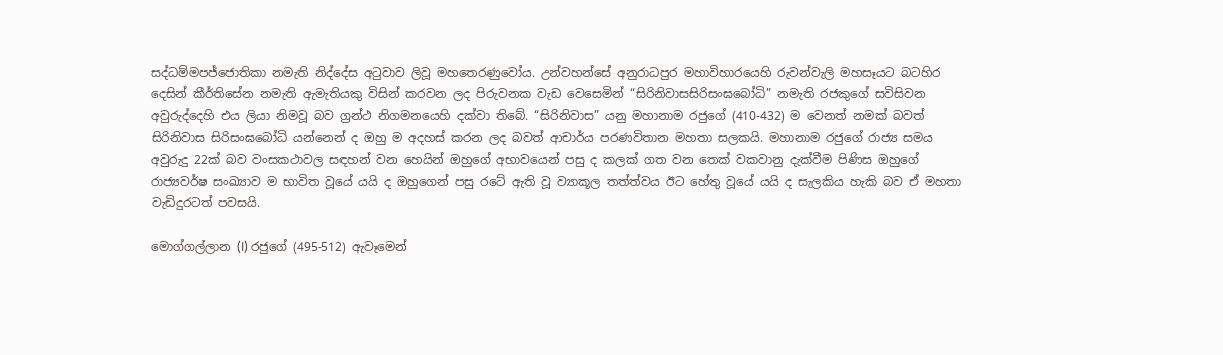සද්ධම්මපජ්ජොතිකා නමැති නිද්දේස අටුවාව ලිවූ මහතෙරණුවෝය. උන්වහන්සේ අනුරාධපුර මහාවිහාරයෙහි රුවන්වැලි මහසෑයට බටහිර දෙසින් කීර්තිසේන නමැති ඇමැතියකු විසින් කරවන ලද පිරුවනක වැඩ වෙසෙමින් “සිරිනිවාසසිරිසංඝබෝධි” නමැති රජකුගේ සවිසිවන අවුරුද්දෙහි එය ලියා නිමවූ බව ග්‍රන්ථ නිගමනයෙහි දක්වා තිබේ. “සිරිනිවාස” යනු මහානාම රජුගේ (410-432) ම වෙනත් නමක් බවත් සිරිනිවාස සිරිසංඝබෝධි යන්නෙන් ද ඔහු ම අදහස් කරන ලද බවත් ආචාර්ය පරණවිතාන මහතා සලකයි. මහානාම රජුගේ රාජ්‍ය සමය අවුරුදු 22ක් බව වංසකථාවල සඳහන් වන හෙයින් ඔහුගේ අභාවයෙන් පසු ද කලක් ගත වන තෙක් වකවානු දැක්වීම පිණිස ඔහුගේ රාජ්‍යවර්ෂ සංඛ්‍යාව ම භාවිත වූයේ යයි ද ඔහුගෙන් පසු රටේ ඇති වූ ව්‍යාකූල තත්ත්වය ඊට හේතු වූයේ යයි ද සැලකිය හැකි බව ඒ මහතා වැඩිදුරටත් පවසයි.

මොග්ගල්ලාන (I) රජුගේ (495-512) ඇවෑමෙන්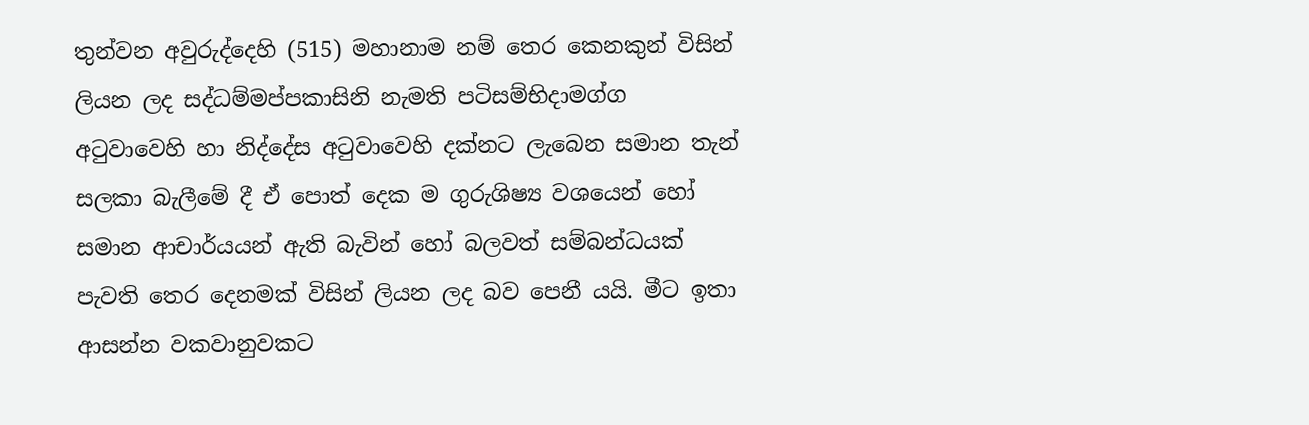තුන්වන අවුරුද්දෙහි (515) මහානාම නම් තෙර කෙනකුන් විසින් ලියන ලද සද්ධම්මප්පකාසිනි නැමති පටිසම්භිදාමග්ග අටුවාවෙහි හා නිද්දේස අටුවාවෙහි දක්නට ලැබෙන සමාන තැන් සලකා බැලීමේ දී ඒ පොත් දෙක ම ගුරුශිෂ්‍ය වශයෙන් හෝ සමාන ආචාර්යයන් ඇති බැවින් හෝ බලවත් සම්බන්ධයක් පැවති තෙර දෙනමක් විසින් ලියන ලද බව පෙනී යයි. මීට ඉතා ආසන්න වකවානුවකට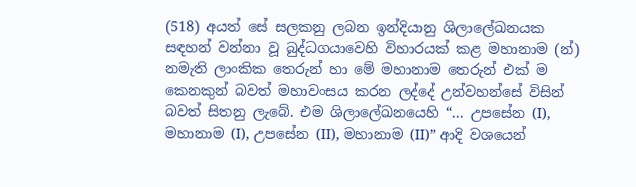(518) අයත් සේ සලකනු ලබන ඉන්දියානු ශිලාලේඛනයක සඳහන් වන්නා වූ බුද්ධගයාවෙහි විහාරයක් කළ මහානාම (න්) නමැති ලාංකික තෙරුන් හා මේ මහානාම තෙරුන් එක් ම කෙනකුන් බවත් මහාවංසය කරන ලද්දේ උන්වහන්සේ විසින් බවත් සිතනු ලැබේ. එම ශිලාලේඛනයෙහි “... උපසේන (I), මහානාම (I), උපසේන (II), මහානාම (II)” ආදි වශයෙන්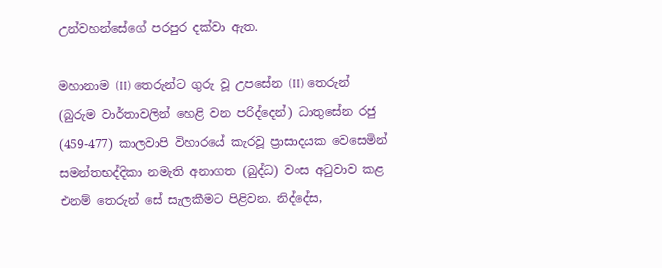උන්වහන්සේගේ පරපුර දක්වා ඇත.

මහානාම (II) තෙරුන්ට ගුරු වූ උපසේන (II) තෙරුන් (බුරුම වාර්තාවලින් හෙළි වන පරිද්දෙන්) ධාතුසේන රජු (459-477) කාලවාපි විහාරයේ කැරවූ ප්‍රාසාදයක වෙසෙමින් සමන්තභද්දිකා නමැති අනාගත (බුද්ධ) වංස අටුවාව කළ එනම් තෙරුන් සේ සැලකීමට පිළිවන. නිද්දේස,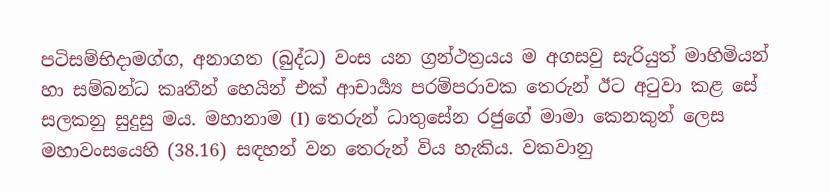පටිසම්භිදාමග්ග, අනාගත (බුද්ධ) වංස යන ග්‍රන්ථත්‍රයය ම අගසවු සැරියුත් මාහිමියන් හා සම්බන්ධ කෘතීන් හෙයින් එක් ආචාර්‍ය්‍ය පරම්පරාවක තෙරුන් ඊට අටුවා කළ සේ සලකනු සුදුසු මය. මහානාම (I) තෙරුන් ධාතුසේන රජුගේ මාමා කෙනකුන් ලෙස මහාවංසයෙහි (38.16) සඳහන් වන තෙරුන් විය හැකිය. වකවානු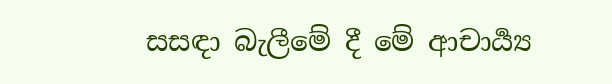සසඳා බැලීමේ දී මේ ආචාර්‍ය්‍ය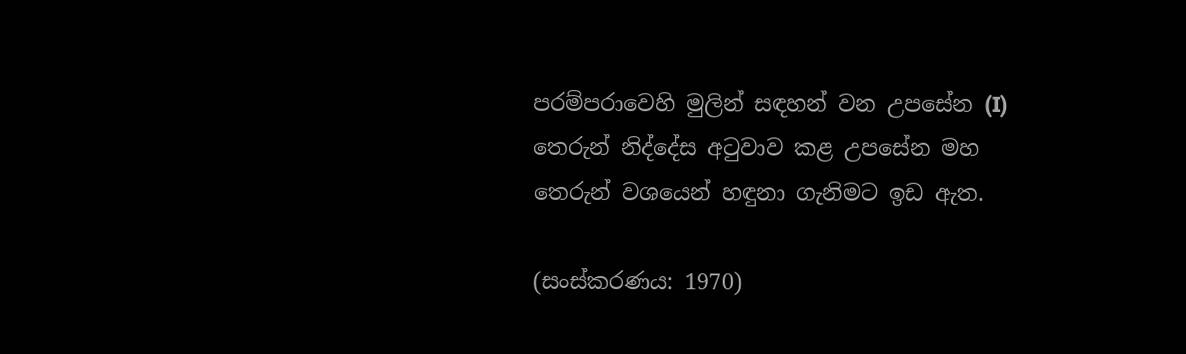පරම්පරාවෙහි මුලින් සඳහන් වන උපසේන (I) තෙරුන් නිද්දේස අටුවාව කළ උපසේන මහ තෙරුන් වශයෙන් හඳුනා ගැනිමට ඉඩ ඇත.

(සංස්කරණය: 1970)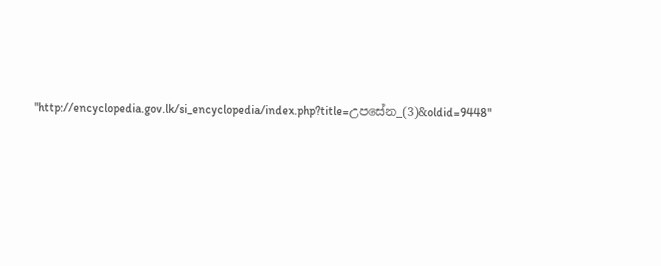"http://encyclopedia.gov.lk/si_encyclopedia/index.php?title=උපසේන_(3)&oldid=9448"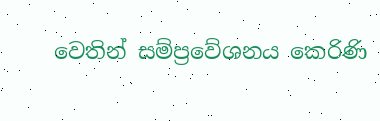වෙතින් සම්ප්‍රවේශනය කෙරිණි